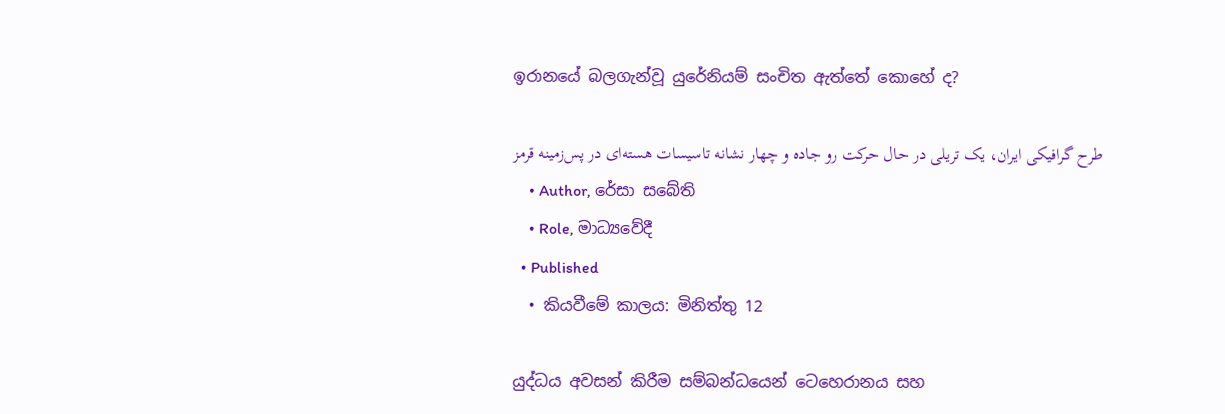ඉරානයේ බලගැන්වූ යුරේනියම් සංචිත ඇත්තේ කොහේ ද?

طرح گرافیکی ایران، یک تریلی در حال حرکت رو جاده و چهار نشانه تاسیسات هسته‌ای در پس‌زمینه قرمز
    • Author, රේසා සබේති
    • Role, මාධ්‍යවේදී
  • Published
  • කියවීමේ කාලය: මිනිත්තු 12

යුද්ධය අවසන් කිරීම සම්බන්ධයෙන් ටෙහෙරානය සහ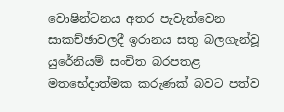වොෂින්ටනය අතර පැවැත්වෙන සාකච්ඡාවලදී ඉරානය සතු බලගැන්වූ යුරේනියම් සංචිත බරපතළ මතභේදාත්මක කරුණක් බවට පත්ව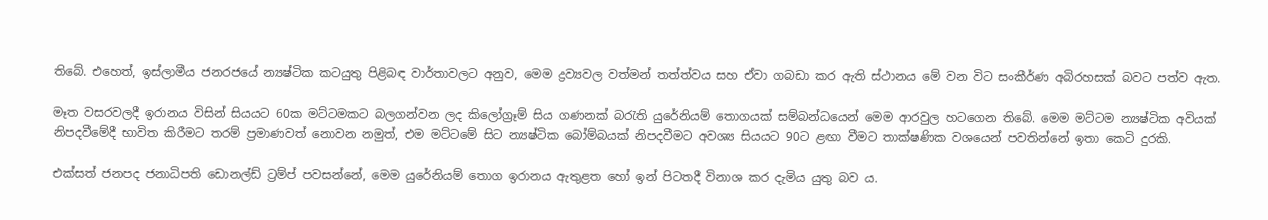තිබේ. එහෙත්, ඉස්ලාමීය ජනරජයේ න්‍යෂ්ටික කටයුතු පිළිබඳ වාර්තාවලට අනුව, මෙම ද්‍රව්‍යවල වත්මන් තත්ත්වය සහ ඒවා ගබඩා කර ඇති ස්ථානය මේ වන විට සංකීර්ණ අබිරහසක් බවට පත්ව ඇත.

මෑත වසරවලදී ඉරානය විසින් සියයට 60ක මට්ටමකට බලගන්වන ලද කිලෝග්‍රෑම් සිය ගණනක් බරැති යුරේනියම් තොගයක් සම්බන්ධයෙන් මෙම ආරවුල හටගෙන තිබේ. මෙම මට්ටම න්‍යෂ්ටික අවියක් නිපදවීමේදී භාවිත කිරීමට තරම් ප්‍රමාණවත් නොවන නමුත්, එම මට්ටමේ සිට න්‍යෂ්ටික බෝම්බයක් නිපදවීමට අවශ්‍ය සියයට 90ට ළඟා වීමට තාක්ෂණික වශයෙන් පවතින්නේ ඉතා කෙටි දුරකි.

එක්සත් ජනපද ජනාධිපති ඩොනල්ඩ් ට්‍රම්ප් පවසන්නේ, මෙම යුරේනියම් තොග ඉරානය ඇතුළත හෝ ඉන් පිටතදී විනාශ කර දැමිය යුතු බව ය.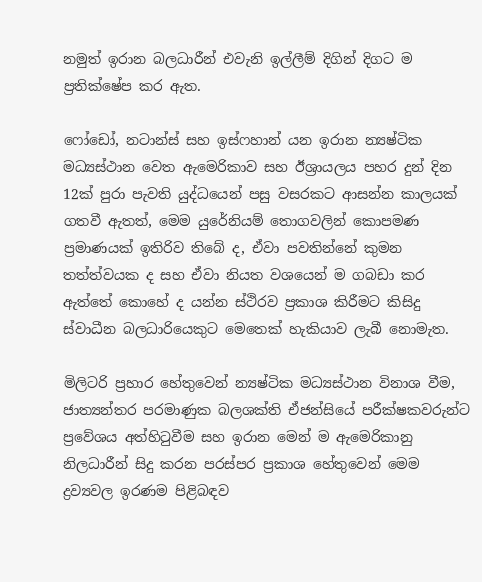නමුත් ඉරාන බලධාරීන් එවැනි ඉල්ලීම් දිගින් දිගට ම ප්‍රතික්ෂේප කර ඇත.

ෆෝඩෝ, නටාන්ස් සහ ඉස්ෆහාන් යන ඉරාන න්‍යෂ්ටික මධ්‍යස්ථාන වෙත ඇමෙරිකාව සහ ඊශ්‍රායලය පහර දුන් දින 12ක් පුරා පැවති යුද්ධයෙන් පසු වසරකට ආසන්න කාලයක් ගතවී ඇතත්, මෙම යුරේනියම් තොගවලින් කොපමණ ප්‍රමාණයක් ඉතිරිව තිබේ ද, ඒවා පවතින්නේ කුමන තත්ත්වයක ද සහ ඒවා නියත වශයෙන් ම ගබඩා කර ඇත්තේ කොහේ ද යන්න ස්ථිරව ප්‍රකාශ කිරීමට කිසිදු ස්වාධීන බලධාරියෙකුට මෙතෙක් හැකියාව ලැබී නොමැත.

මිලිටරි ප්‍රහාර හේතුවෙන් න්‍යෂ්ටික මධ්‍යස්ථාන විනාශ වීම, ජාත්‍යන්තර පරමාණුක බලශක්ති ඒජන්සියේ පරීක්ෂකවරුන්ට ප්‍රවේශය අත්හිටුවීම සහ ඉරාන මෙන් ම ඇමෙරිකානු නිලධාරීන් සිදු කරන පරස්පර ප්‍රකාශ හේතුවෙන් මෙම ද්‍රව්‍යවල ඉරණම පිළිබඳව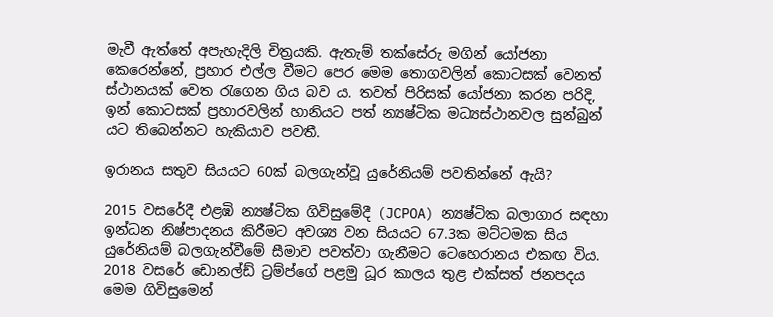මැවී ඇත්තේ අපැහැදිලි චිත්‍රයකි. ඇතැම් තක්සේරු මගින් යෝජනා කෙරෙන්නේ, ප්‍රහාර එල්ල වීමට පෙර මෙම තොගවලින් කොටසක් වෙනත් ස්ථානයක් වෙත රැගෙන ගිය බව ය. තවත් පිරිසක් යෝජනා කරන පරිදි, ඉන් කොටසක් ප්‍රහාරවලින් හානියට පත් න්‍යෂ්ටික මධ්‍යස්ථානවල සුන්බුන් යට තිබෙන්නට හැකියාව පවතී.

ඉරානය සතුව සියයට 60ක් බලගැන්වූ යුරේනියම් පවතින්නේ ඇයි?

2015 වසරේදී එළඹි න්‍යෂ්ටික ගිවිසුමේදී (JCPOA) න්‍යෂ්ටික බලාගාර සඳහා ඉන්ධන නිෂ්පාදනය කිරීමට අවශ්‍ය වන සියයට 67.3ක මට්ටමක සිය යුරේනියම් බලගැන්වීමේ සීමාව පවත්වා ගැනීමට ටෙහෙරානය එකඟ විය. 2018 වසරේ ඩොනල්ඩ් ට්‍රම්ප්ගේ පළමු ධූර කාලය තුළ එක්සත් ජනපදය මෙම ගිවිසුමෙන්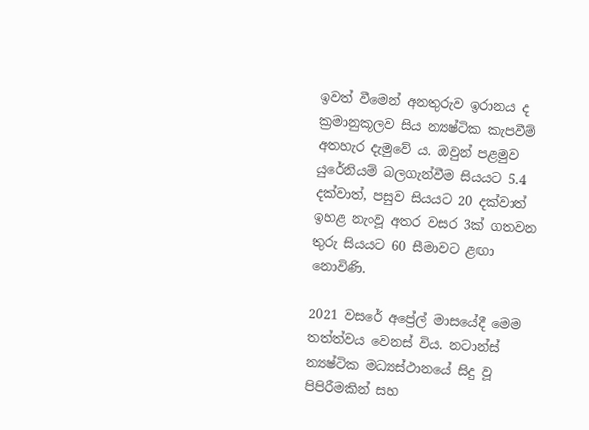ඉවත් වීමෙන් අනතුරුව ඉරානය ද ක්‍රමානුකූලව සිය න්‍යෂ්ටික කැපවීම් අතහැර දැමුවේ ය. ඔවුන් පළමුව යුරේනියම් බලගැන්වීම සියයට 5.4 දක්වාත්, පසුව සියයට 20 දක්වාත් ඉහළ නැංවූ අතර වසර 3ක් ගතවන තුරු සියයට 60 සීමාවට ළඟා නොවිණි.

2021 වසරේ අප්‍රේල් මාසයේදී මෙම තත්ත්වය වෙනස් විය. නටාන්ස් න්‍යෂ්ටික මධ්‍යස්ථානයේ සිදු වූ පිපිරීමකින් සහ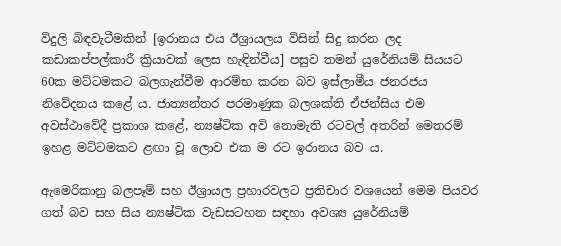විදුලි බිඳවැටීමකින් [ඉරානය එය ඊශ්‍රායලය විසින් සිදු කරන ලද කඩාකප්පල්කාරී ක්‍රියාවක් ලෙස හැඳින්වීය] පසුව තමන් යුරේනියම් සියයට 60ක මට්ටමකට බලගැන්වීම ආරම්භ කරන බව ඉස්ලාමීය ජනරජය නිවේදනය කළේ ය. ජාත්‍යන්තර පරමාණුක බලශක්ති ඒජන්සිය එම අවස්ථාවේදී ප්‍රකාශ කළේ, න්‍යෂ්ටික අවි නොමැති රටවල් අතරින් මෙතරම් ඉහළ මට්ටමකට ළඟා වූ ලොව එක ම රට ඉරානය බව ය.

ඇමෙරිකානු බලපෑම් සහ ඊශ්‍රායල ප්‍රහාරවලට ප්‍රතිචාර වශයෙන් මෙම පියවර ගත් බව සහ සිය න්‍යෂ්ටික වැඩසටහන සඳහා අවශ්‍ය යුරේනියම්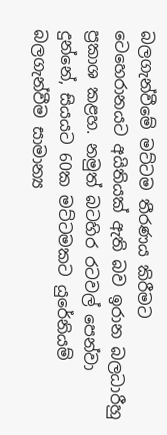බලගැන්වීමේ මට්ටම තීරණය කිරීමට ටෙහෙරානයට අයිතියක් ඇති බව ඉරාන බලධාරීහු ප්‍රකාශ කළහ. නමුත් බටහිර රටවල් පෙන්වා දුන්නේ, සියයට 60ක මට්ටමකට යුරේනියම් බලගැන්වීම සාමාන්‍ය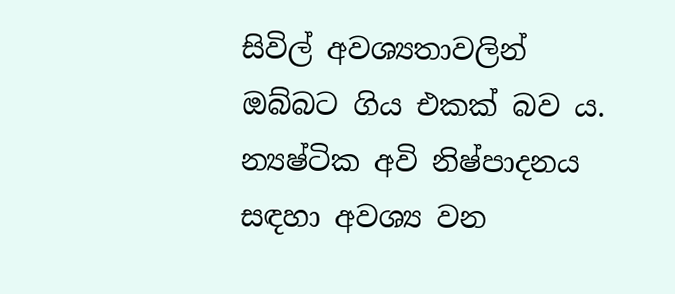සිවිල් අවශ්‍යතාවලින් ඔබ්බට ගිය එකක් බව ය. න්‍යෂ්ටික අවි නිෂ්පාදනය සඳහා අවශ්‍ය වන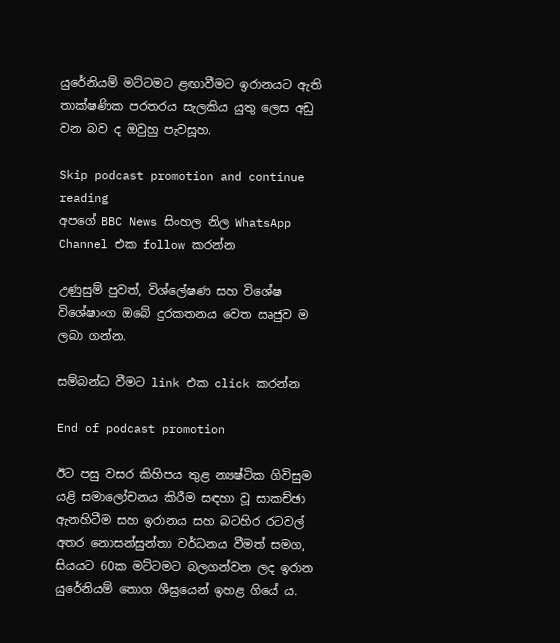යුරේනියම් මට්ටමට ළඟාවීමට ඉරානයට ඇති තාක්ෂණික පරතරය සැලකිය යුතු ලෙස අඩු වන බව ද ඔවුහු පැවසූහ.

Skip podcast promotion and continue reading
අපගේ BBC News සිංහල නිල WhatsApp Channel එක follow කරන්න

උණුසුම් පුවත්, විශ්ලේෂණ සහ විශේෂ විශේෂාංග ඔබේ දුරකතනය වෙත ඍජුව ම ලබා ගන්න.

සම්බන්ධ වීමට link එක click කරන්න

End of podcast promotion

ඊට පසු වසර කිහිපය තුළ න්‍යෂ්ටික ගිවිසුම යළි සමාලෝචනය කිරීම සඳහා වූ සාකච්ඡා ඇනහිටීම සහ ඉරානය සහ බටහිර රටවල් අතර නොසන්සුන්තා වර්ධනය වීමත් සමග, සියයට 60ක මට්ටමට බලගන්වන ලද ඉරාන යුරේනියම් තොග ශීඝ්‍රයෙන් ඉහළ ගියේ ය.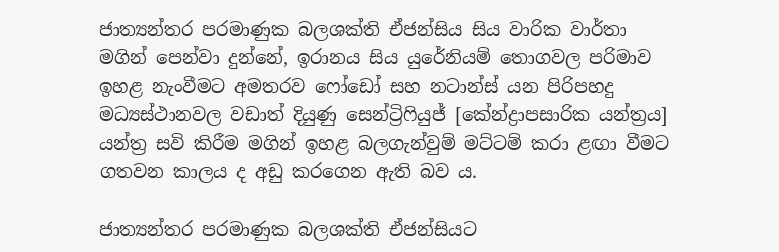ජාත්‍යන්තර පරමාණුක බලශක්ති ඒජන්සිය සිය වාරික වාර්තා මගින් පෙන්වා දුන්නේ, ඉරානය සිය යුරේනියම් තොගවල පරිමාව ඉහළ නැංවීමට අමතරව ෆෝඩෝ සහ නටාන්ස් යන පිරිපහදු මධ්‍යස්ථානවල වඩාත් දියුණු සෙන්ට්‍රිෆියුජ් [කේන්ද්‍රාපසාරික යන්ත්‍රය] යන්ත්‍ර සවි කිරීම මගින් ඉහළ බලගැන්වුම් මට්ටම් කරා ළඟා වීමට ගතවන කාලය ද අඩු කරගෙන ඇති බව ය.

ජාත්‍යන්තර පරමාණුක බලශක්ති ඒජන්සියට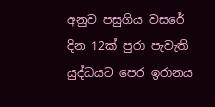අනුව පසුගිය වසරේ දින 12ක් පුරා පැවැති යුද්ධයට පෙර ඉරානය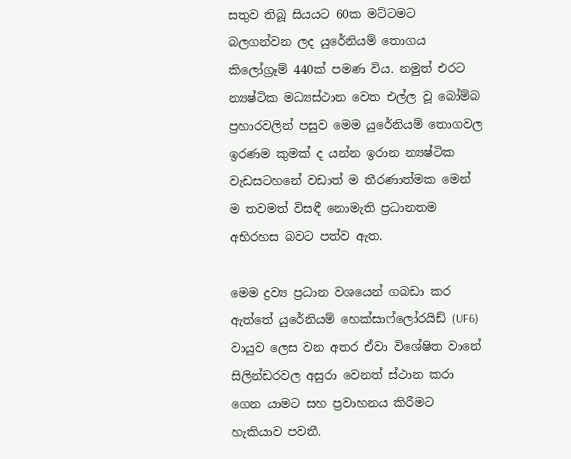සතුව තිබූ සියයට 60ක මට්ටමට බලගන්වන ලද යුරේනියම් තොගය කිලෝග්‍රෑම් 440ක් පමණ විය. නමුත් එරට න්‍යෂ්ටික මධ්‍යස්ථාන වෙත එල්ල වූ බෝම්බ ප්‍රහාරවලින් පසුව මෙම යුරේනියම් තොගවල ඉරණම කුමක් ද යන්න ඉරාන න්‍යෂ්ටික වැඩසටහනේ වඩාත් ම තීරණාත්මක මෙන් ම තවමත් විසඳී නොමැති ප්‍රධානතම අභිරහස බවට පත්ව ඇත.

මෙම ද්‍රව්‍ය ප්‍රධාන වශයෙන් ගබඩා කර ඇත්තේ යුරේනියම් හෙක්සාෆ්ලෝරයිඩ් (UF6) වායුව ලෙස වන අතර ඒවා විශේෂිත වානේ සිලින්ඩරවල අසුරා වෙනත් ස්ථාන කරා ගෙන යාමට සහ ප්‍රවාහනය කිරීමට හැකියාව පවතී.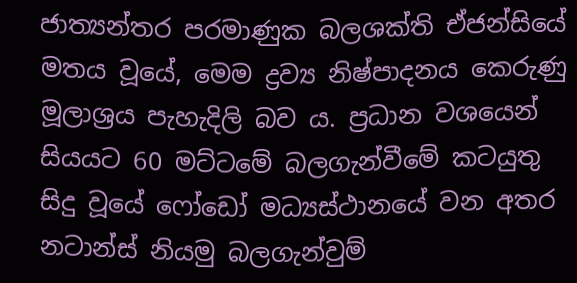ජාත්‍යන්තර පරමාණුක බලශක්ති ඒජන්සියේ මතය වූයේ, මෙම ද්‍රව්‍ය නිෂ්පාදනය කෙරුණු මූලාශ්‍රය පැහැදිලි බව ය. ප්‍රධාන වශයෙන් සියයට 60 මට්ටමේ බලගැන්වීමේ කටයුතු සිදු වූයේ ෆෝඩෝ මධ්‍යස්ථානයේ වන අතර නටාන්ස් නියමු බලගැන්වුම්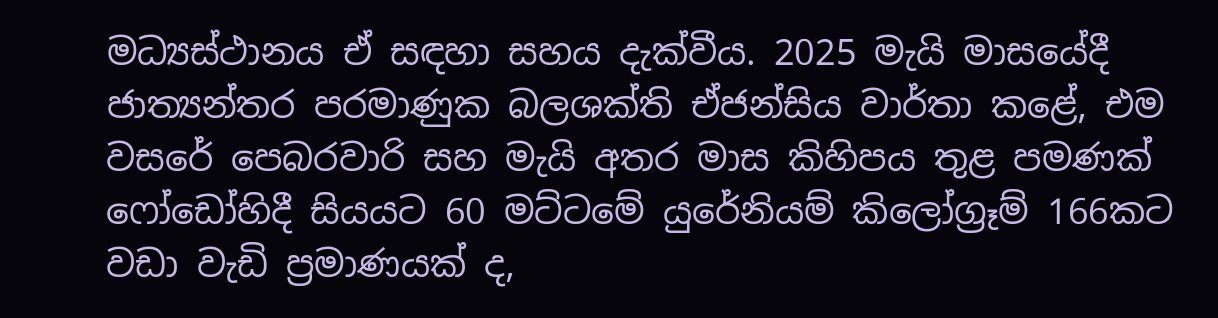මධ්‍යස්ථානය ඒ සඳහා සහය දැක්වීය. 2025 මැයි මාසයේදී ජාත්‍යන්තර පරමාණුක බලශක්ති ඒජන්සිය වාර්තා කළේ, එම වසරේ පෙබරවාරි සහ මැයි අතර මාස කිහිපය තුළ පමණක් ෆෝඩෝහිදී සියයට 60 මට්ටමේ යුරේනියම් කිලෝග්‍රෑම් 166කට වඩා වැඩි ප්‍රමාණයක් ද,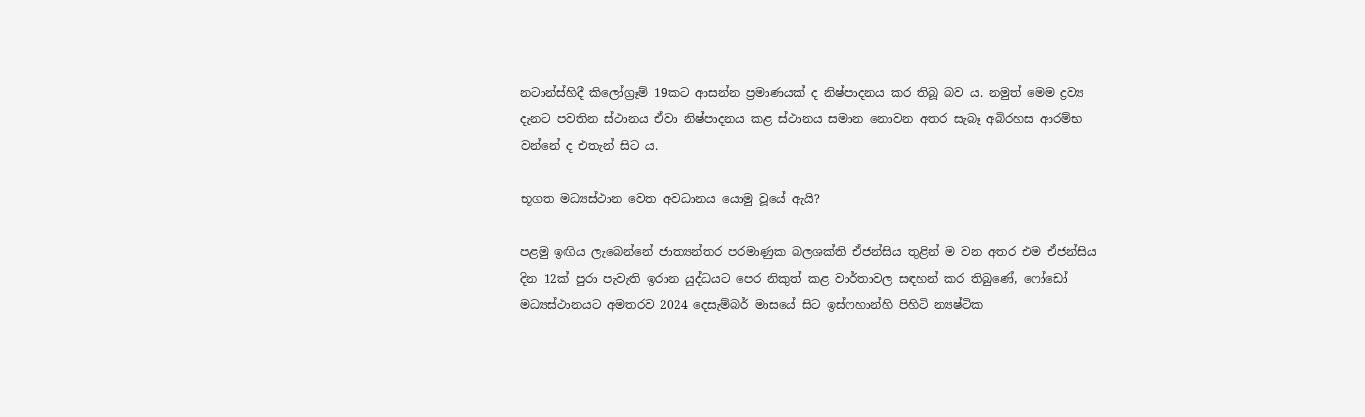නටාන්ස්හිදී කිලෝග්‍රෑම් 19කට ආසන්න ප්‍රමාණයක් ද නිෂ්පාදනය කර තිබූ බව ය. නමුත් මෙම ද්‍රව්‍ය දැනට පවතින ස්ථානය ඒවා නිෂ්පාදනය කළ ස්ථානය සමාන නොවන අතර සැබෑ අබිරහස ආරම්භ වන්නේ ද එතැන් සිට ය.

භූගත මධ්‍යස්ථාන වෙත අවධානය යොමු වූයේ ඇයි?

පළමු ඉඟිය ලැබෙන්නේ ජාත්‍යන්තර පරමාණුක බලශක්ති ඒජන්සිය තුළින් ම වන අතර එම ඒජන්සිය දින 12ක් පුරා පැවැති ඉරාන යුද්ධයට පෙර නිකුත් කළ වාර්තාවල සඳහන් කර තිබුණේ, ෆෝඩෝ මධ්‍යස්ථානයට අමතරව 2024 දෙසැම්බර් මාසයේ සිට ඉස්ෆහාන්හි පිහිටි න්‍යෂ්ටික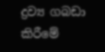ද්‍රව්‍ය ගබඩා කිරීමේ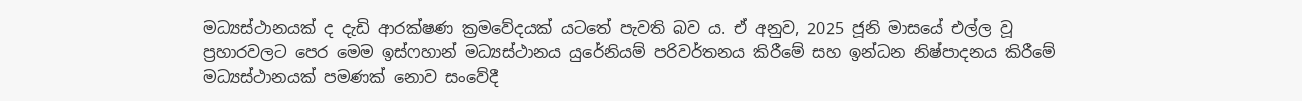මධ්‍යස්ථානයක් ද දැඩි ආරක්ෂණ ක්‍රමවේදයක් යටතේ පැවති බව ය. ඒ අනුව, 2025 ජූනි මාසයේ එල්ල වූ ප්‍රහාරවලට පෙර මෙම ඉස්ෆහාන් මධ්‍යස්ථානය යුරේනියම් පරිවර්තනය කිරීමේ සහ ඉන්ධන නිෂ්පාදනය කිරීමේ මධ්‍යස්ථානයක් පමණක් නොව සංවේදී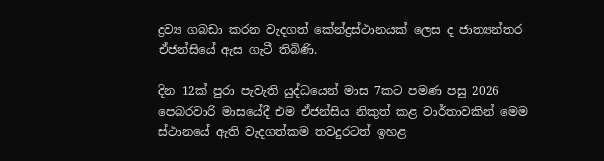ද්‍රව්‍ය ගබඩා කරන වැදගත් කේන්ද්‍රස්ථානයක් ලෙස ද ජාත්‍යන්තර ඒජන්සියේ ඇස ගැටී තිබිණි.

දින 12ක් පුරා පැවැති යුද්ධයෙන් මාස 7කට පමණ පසු 2026 පෙබරවාරි මාසයේදී එම ඒජන්සිය නිකුත් කළ වාර්තාවකින් මෙම ස්ථානයේ ඇති වැදගත්කම තවදුරටත් ඉහළ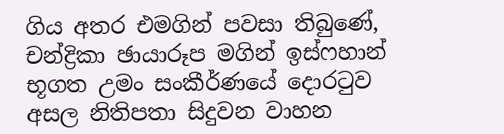ගිය අතර එමගින් පවසා තිබුණේ, චන්ද්‍රිකා ඡායාරූප මගින් ඉස්ෆහාන් භූගත උමං සංකීර්ණයේ දොරටුව අසල නිතිපතා සිදුවන වාහන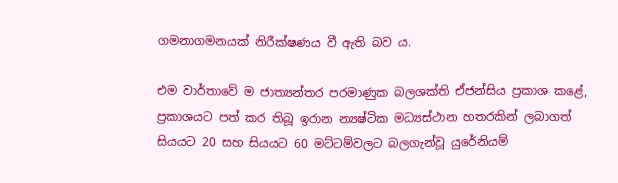ගමනාගමනයක් නිරීක්ෂණය වී ඇති බව ය.

එම වාර්තාවේ ම ජාත්‍යන්තර පරමාණුක බලශක්ති ඒජන්සිය ප්‍රකාශ කළේ, ප්‍රකාශයට පත් කර තිබූ ඉරාන න්‍යෂ්ටික මධ්‍යස්ථාන හතරකින් ලබාගත් සියයට 20 සහ සියයට 60 මට්ටම්වලට බලගැන්වූ යුරේනියම්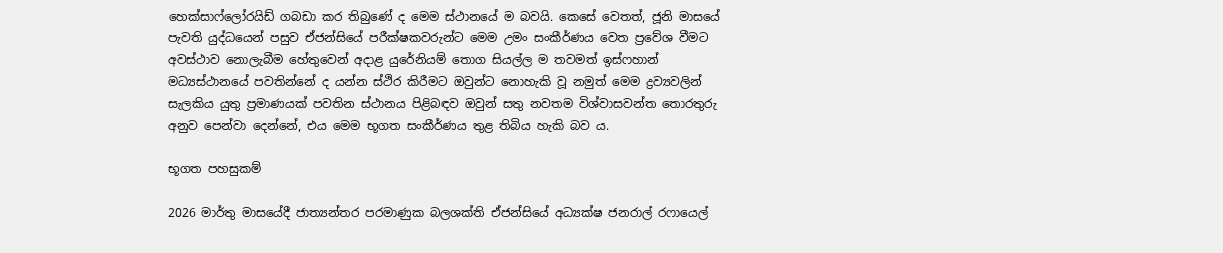හෙක්සාෆ්ලෝරයිඩ් ගබඩා කර තිබුණේ ද මෙම ස්ථානයේ ම බවයි. කෙසේ වෙතත්, ජූනි මාසයේ පැවති යුද්ධයෙන් පසුව ඒජන්සියේ පරීක්ෂකවරුන්ට මෙම උමං සංකීර්ණය වෙත ප්‍රවේශ වීමට අවස්ථාව නොලැබීම හේතුවෙන් අදාළ යුරේනියම් තොග සියල්ල ම තවමත් ඉස්ෆහාන් මධ්‍යස්ථානයේ පවතින්නේ ද යන්න ස්ථිර කිරීමට ඔවුන්ට නොහැකි වූ නමුත් මෙම ද්‍රව්‍යවලින් සැලකිය යුතු ප්‍රමාණයක් පවතින ස්ථානය පිළිබඳව ඔවුන් සතු නවතම විශ්වාසවන්ත තොරතුරු අනුව පෙන්වා දෙන්නේ, එය මෙම භූගත සංකීර්ණය තුළ තිබිය හැකි බව ය.

භූගත පහසුකම්

2026 මාර්තු මාසයේදී ජාත්‍යන්තර පරමාණුක බලශක්ති ඒජන්සියේ අධ්‍යක්ෂ ජනරාල් රෆායෙල්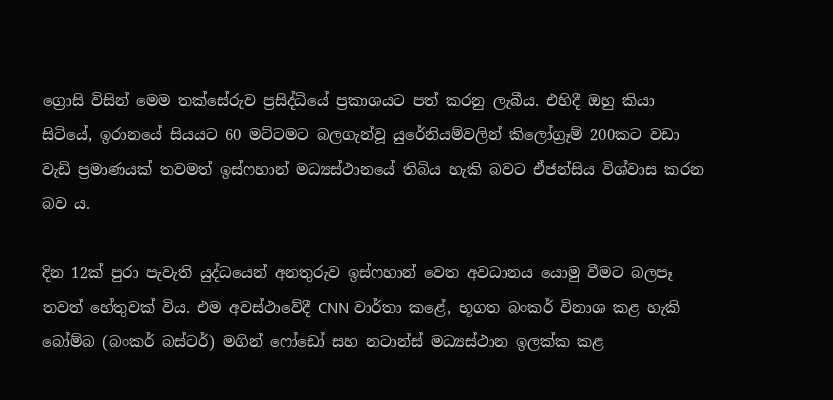ග්‍රොසි විසින් මෙම තක්සේරුව ප්‍රසිද්ධියේ ප්‍රකාශයට පත් කරනු ලැබීය. එහිදී ඔහු කියා සිටියේ, ඉරානයේ සියයට 60 මට්ටමට බලගැන්වූ යුරේනියම්වලින් කිලෝග්‍රෑම් 200කට වඩා වැඩි ප්‍රමාණයක් තවමත් ඉස්ෆහාන් මධ්‍යස්ථානයේ තිබිය හැකි බවට ඒජන්සිය විශ්වාස කරන බව ය.

දින 12ක් පුරා පැවැති යුද්ධයෙන් අනතුරුව ඉස්ෆහාන් වෙත අවධානය යොමු වීමට බලපෑ තවත් හේතුවක් විය. එම අවස්ථාවේදී CNN වාර්තා කළේ, භූගත බංකර් විනාශ කළ හැකි බෝම්බ (බංකර් බස්ටර්) මගින් ෆෝඩෝ සහ නටාන්ස් මධ්‍යස්ථාන ඉලක්ක කළ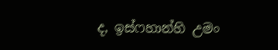ද, ඉස්ෆහාන්හි උමං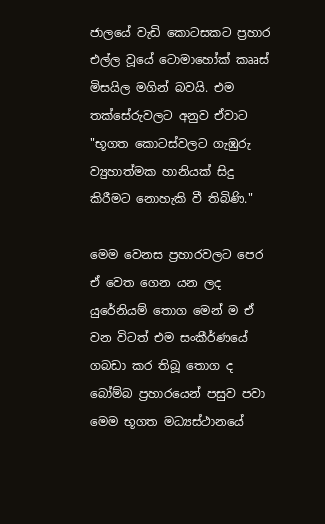ජාලයේ වැඩි කොටසකට ප්‍රහාර එල්ල වූයේ ටොමාහෝක් කෲස් මිසයිල මගින් බවයි. එම තක්සේරුවලට අනුව ඒවාට "භූගත කොටස්වලට ගැඹුරු ව්‍යුහාත්මක හානියක් සිදු කිරීමට නොහැකි වී තිබිණි."

මෙම වෙනස ප්‍රහාරවලට පෙර ඒ වෙත ගෙන යන ලද යුරේනියම් තොග මෙන් ම ඒ වන විටත් එම සංකීර්ණයේ ගබඩා කර තිබූ තොග ද බෝම්බ ප්‍රහාරයෙන් පසුව පවා මෙම භූගත මධ්‍යස්ථානයේ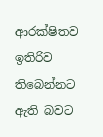ආරක්ෂිතව ඉතිරිව තිබෙන්නට ඇති බවට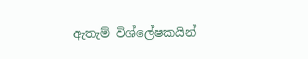ඇතැම් විශ්ලේෂකයින්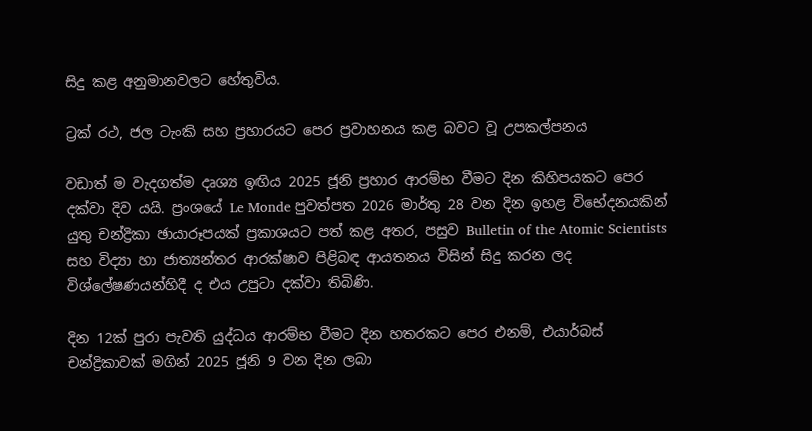සිදු කළ අනුමානවලට හේතුවිය.

ට්‍රක් රථ, ජල ටැංකි සහ ප්‍රහාරයට පෙර ප්‍රවාහනය කළ බවට වූ උපකල්පනය

වඩාත් ම වැදගත්ම දෘශ්‍ය ඉඟිය 2025 ජූනි ප්‍රහාර ආරම්භ වීමට දින කිහිපයකට පෙර දක්වා දිව යයි. ප්‍රංශයේ Le Monde පුවත්පත 2026 මාර්තු 28 වන දින ඉහළ විභේදනයකින් යුතු චන්ද්‍රිකා ඡායාරූපයක් ප්‍රකාශයට පත් කළ අතර, පසුව Bulletin of the Atomic Scientists සහ විද්‍යා හා ජාත්‍යන්තර ආරක්ෂාව පිළිබඳ ආයතනය විසින් සිදු කරන ලද විශ්ලේෂණයන්හිදී ද එය උපුටා දක්වා තිබිණි.

දින 12ක් පුරා පැවති යුද්ධය ආරම්භ වීමට දින හතරකට පෙර එනම්, එයාර්බස් චන්ද්‍රිකාවක් මගින් 2025 ජූනි 9 වන දින ලබා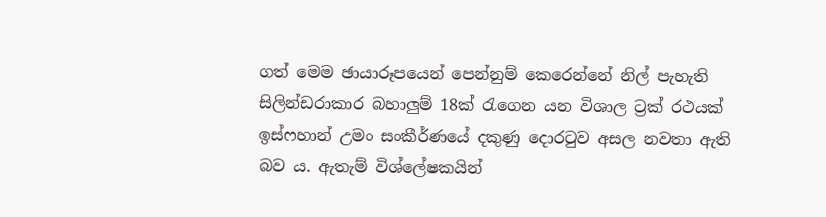ගත් මෙම ඡායාරූපයෙන් පෙන්නුම් කෙරෙන්නේ නිල් පැහැති සිලින්ඩරාකාර බහාලුම් 18ක් රැගෙන යන විශාල ට්‍රක් රථයක් ඉස්ෆහාන් උමං සංකීර්ණයේ දකුණු දොරටුව අසල නවතා ඇති බව‍ ය. ඇතැම් විශ්ලේෂකයින්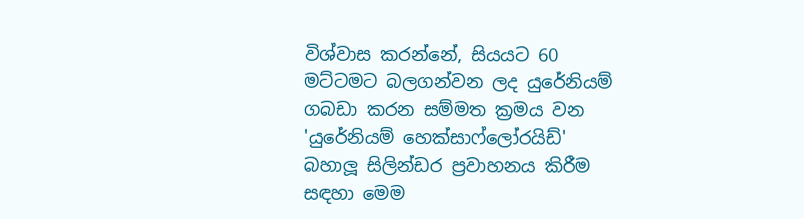විශ්වාස කරන්නේ, සියයට 60 මට්ටමට බලගන්වන ලද යුරේනියම් ගබඩා කරන සම්මත ක්‍රමය වන 'යුරේනියම් හෙක්සාෆ්ලෝරයිඩ්' බහාලූ සිලින්ඩර ප්‍රවාහනය කිරීම සඳහා මෙම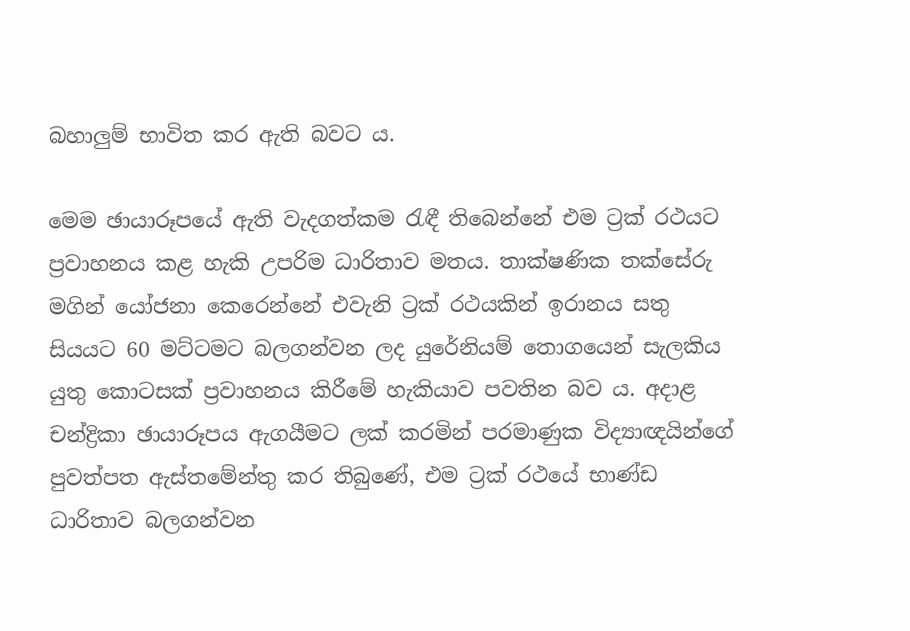බහාලුම් භාවිත කර ඇති බවට ය.

මෙම ඡායාරූපයේ ඇති වැදගත්කම රැඳී තිබෙන්නේ එම ට්‍රක් රථයට ප්‍රවාහනය කළ හැකි උපරිම ධාරිතාව මතය. තාක්ෂණික තක්සේරු මගින් යෝජනා කෙරෙන්නේ එවැනි ට්‍රක් රථයකින් ඉරානය සතු සියයට 60 මට්ටමට බලගන්වන ලද යුරේනියම් තොගයෙන් සැලකිය යුතු කොටසක් ප්‍රවාහනය කිරීමේ හැකියාව පවතින බව ය. අදාළ චන්ද්‍රිකා ඡායාරූපය ඇගයීමට ලක් කරමින් පරමාණුක විද්‍යාඥයින්ගේ පුවත්පත ඇස්තමේන්තු කර තිබුණේ, එම ට්‍රක් රථයේ භාණ්ඩ ධාරිතාව බලගන්වන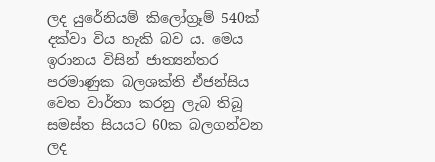ලද යුරේනියම් කිලෝග්‍රෑම් 540ක් දක්වා විය හැකි බව ය. මෙය ඉරානය විසින් ජාත්‍යන්තර පරමාණුක බලශක්ති ඒජන්සිය වෙත වාර්තා කරනු ලැබ තිබූ සමස්ත සියයට 60ක බලගන්වන ලද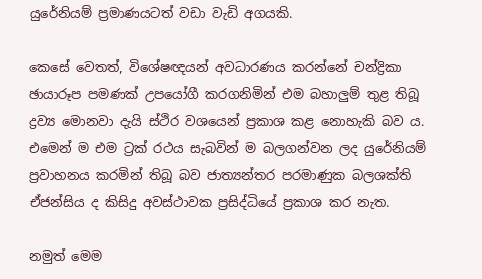යුරේනියම් ප්‍රමාණයටත් වඩා වැඩි අගයකි.

කෙසේ වෙතත්, විශේෂඥයන් අවධාරණය කරන්නේ චන්ද්‍රිකා ඡායාරූප පමණක් උපයෝගී කරගනිමින් එම බහාලුම් තුළ තිබූ ද්‍රව්‍ය මොනවා දැයි ස්ථිර වශයෙන් ප්‍රකාශ කළ නොහැකි බව ය. එමෙන් ම එම ට්‍රක් රථය සැබවින් ම බලගන්වන ලද යුරේනියම් ප්‍රවාහනය කරමින් තිබූ බව ජාත්‍යන්තර පරමාණුක බලශක්ති ඒජන්සිය ද කිසිදු අවස්ථාවක ප්‍රසිද්ධියේ ප්‍රකාශ කර නැත.

නමුත් මෙම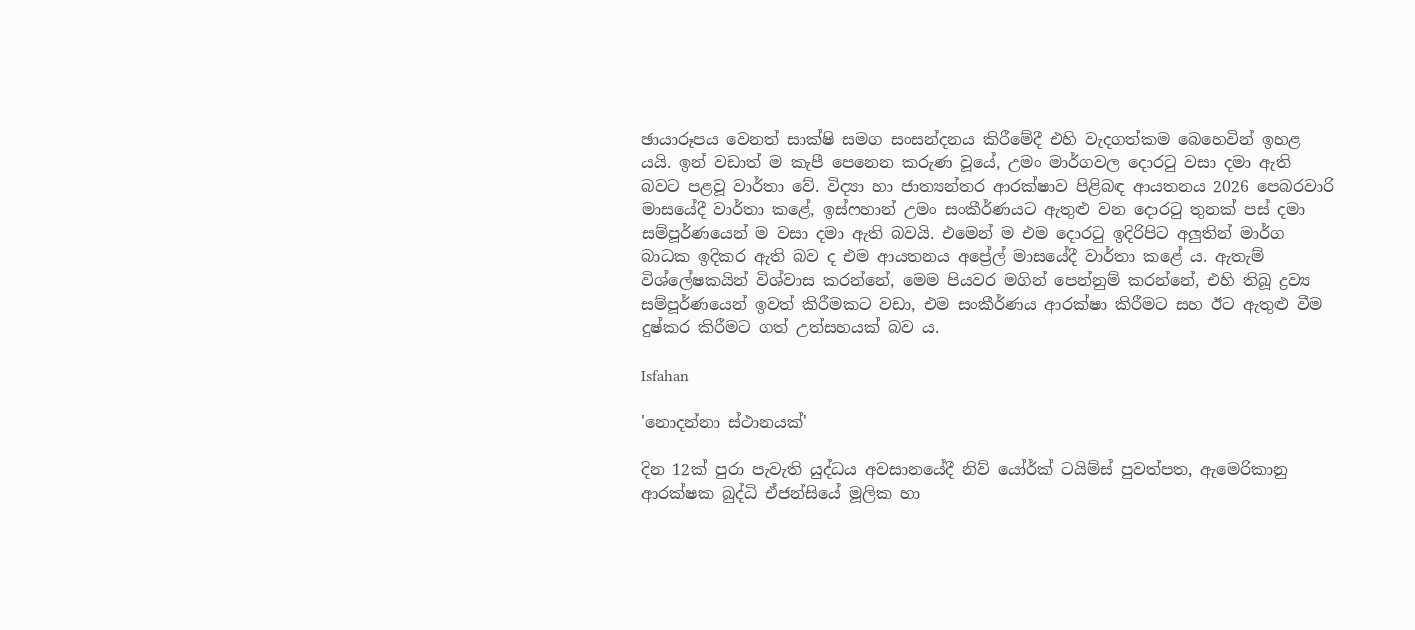ඡායාරූපය වෙනත් සාක්ෂි සමග සංසන්දනය කිරීමේදී එහි වැදගත්කම බෙහෙවින් ඉහළ යයි. ඉන් වඩාත් ම කැපී පෙනෙන කරුණ වූයේ, උමං මාර්ගවල දොරටු වසා දමා ඇති බවට පළවූ වාර්තා වේ. විද්‍යා හා ජාත්‍යන්තර ආරක්ෂාව පිළිබඳ ආයතනය 2026 පෙබරවාරි මාසයේදී වාර්තා කළේ, ඉස්ෆහාන් උමං සංකීර්ණයට ඇතුළු වන දොරටු තුනක් පස් දමා සම්පූර්ණයෙන් ම වසා දමා ඇති බවයි. එමෙන් ම එම දොරටු ඉදිරිපිට අලුතින් මාර්ග බාධක ඉදිකර ඇති බව ද එම ආයතනය අප්‍රේල් මාසයේදී වාර්තා කළේ ය. ඇතැම් විශ්ලේෂකයින් විශ්වාස කරන්නේ, මෙම පියවර මගින් පෙන්නුම් කරන්නේ, එහි තිබූ ද්‍රව්‍ය සම්පූර්ණයෙන් ඉවත් කිරීමකට වඩා, එම සංකීර්ණය ආරක්ෂා කිරීමට සහ ඊට ඇතුළු වීම දුෂ්කර කිරීමට ගත් උත්සහයක් බව ය.

Isfahan

'නොදන්නා ස්ථානයක්'

දින 12ක් පුරා පැවැති යුද්ධය අවසානයේදී නිව් යෝර්ක් ටයිම්ස් පුවත්පත, ඇමෙරිකානු ආරක්ෂක බුද්ධි ඒජන්සියේ මූලික හා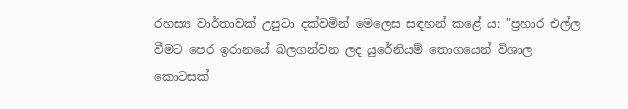රහස්‍ය වාර්තාවක් උපුටා දක්වමින් මෙලෙස සඳහන් කළේ ය: "ප්‍රහාර එල්ල වීමට පෙර ඉරානයේ බලගන්වන ලද යුරේනියම් තොගයෙන් විශාල කොටසක්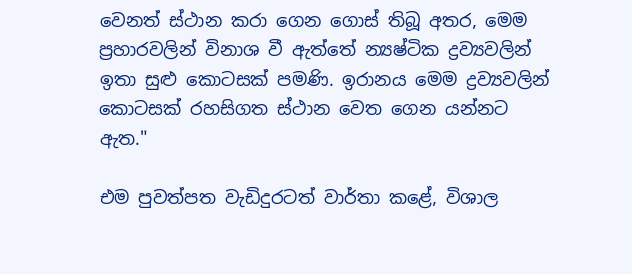වෙනත් ස්ථාන කරා ගෙන ගොස් තිබූ අතර, මෙම ප්‍රහාරවලින් විනාශ වී ඇත්තේ න්‍යෂ්ටික ද්‍රව්‍යවලින් ඉතා සුළු කොටසක් පමණි. ඉරානය මෙම ද්‍රව්‍යවලින් කොටසක් රහසිගත ස්ථාන වෙත ගෙන යන්නට ඇත."

එම පුවත්පත වැඩිදුරටත් වාර්තා කළේ, විශාල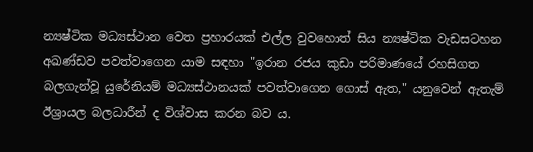න්‍යෂ්ටික මධ්‍යස්ථාන වෙත ප්‍රහාරයක් එල්ල වුවහොත් සිය න්‍යෂ්ටික වැඩසටහන අඛණ්ඩව පවත්වාගෙන යාම සඳහා "ඉරාන රජය කුඩා පරිමාණයේ රහසිගත බලගැන්වූ යුරේනියම් මධ්‍යස්ථානයක් පවත්වාගෙන ගොස් ඇත," යනුවෙන් ඇතැම් ඊශ්‍රායල බලධාරීන් ද විශ්වාස කරන බව ය.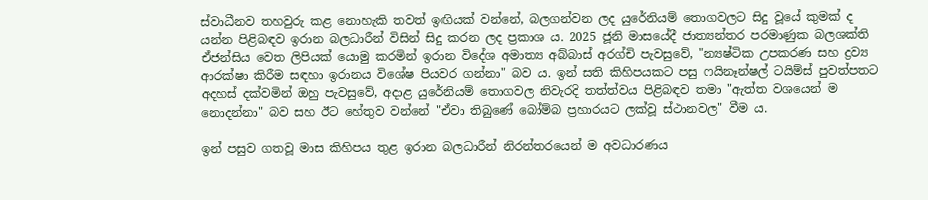ස්වාධීනව තහවුරු කළ නොහැකි තවත් ඉඟියක් වන්නේ, බලගන්වන ලද යුරේනියම් තොගවලට සිදු වූයේ කුමක් ද යන්න පිළිබඳව ඉරාන බලධාරීන් විසින් සිදු කරන ලද ප්‍රකාශ ය. 2025 ජූනි මාසයේදී ජාත්‍යන්තර පරමාණුක බලශක්ති ඒජන්සිය වෙත ලිපියක් යොමු කරමින් ඉරාන විදේශ අමාත්‍ය අබ්බාස් අරග්චි පැවසුවේ, "න්‍යෂ්ටික උපකරණ සහ ද්‍රව්‍ය ආරක්ෂා කිරීම සඳහා ඉරානය විශේෂ පියවර ගන්නා" බව ය. ඉන් සති කිහිපයකට පසු ෆයිනෑන්ෂල් ටයිම්ස් පුවත්පතට අදහස් දක්වමින් ඔහු පැවසුවේ, අදාළ යුරේනියම් තොගවල නිවැරදි තත්ත්වය පිළිබඳව තමා "ඇත්ත වශයෙන් ම නොදන්නා" බව සහ ඊට හේතුව වන්නේ "ඒවා තිබුණේ බෝම්බ ප්‍රහාරයට ලක්වූ ස්ථානවල" වීම ය.

ඉන් පසුව ගතවූ මාස කිහිපය තුළ ඉරාන බලධාරීන් නිරන්තරයෙන් ම අවධාරණය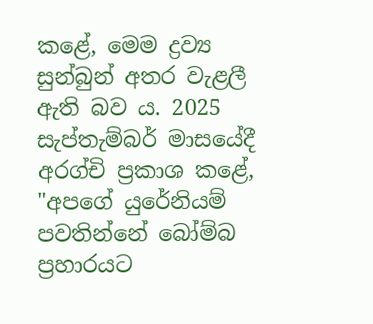කළේ, මෙම ද්‍රව්‍ය සුන්බුන් අතර වැළලී ඇති බව ය. 2025 සැප්තැම්බර් මාසයේදී අරග්චි ප්‍රකාශ කළේ, "අපගේ යුරේනියම් පවතින්නේ බෝම්බ ප්‍රහාරයට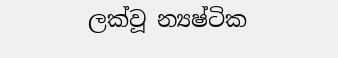ලක්වූ න්‍යෂ්ටික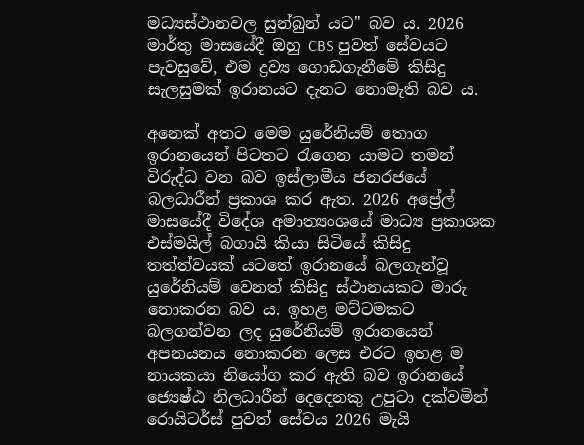මධ්‍යස්ථානවල සුන්බුන් යට" බව ය. 2026 මාර්තු මාසයේදී ඔහු CBS පුවත් සේවයට පැවසුවේ, එම ද්‍රව්‍ය ගොඩගැනීමේ කිසිදු සැලසුමක් ඉරානයට දැනට නොමැති බව ය.

අනෙක් අතට මෙම යුරේනියම් තොග ඉරානයෙන් පිටතට රැගෙන යාමට තමන් විරුද්ධ වන බව ඉස්ලාමීය ජනරජයේ බලධාරීන් ප්‍රකාශ කර ඇත. 2026 අප්‍රේල් මාසයේදී විදේශ අමාත්‍යංශයේ මාධ්‍ය ප්‍රකාශක එස්මයිල් බගායි කියා සිටියේ කිසිදු තත්ත්වයක් යටතේ ඉරානයේ බලගැන්වූ යුරේනියම් වෙනත් කිසිදු ස්ථානයකට මාරු නොකරන බව ය. ඉහළ මට්ටමකට බලගන්වන ලද යුරේනියම් ඉරානයෙන් අපනයනය නොකරන ලෙස එරට ඉහළ ම නායකයා නියෝග කර ඇති බව ඉරානයේ ජ්‍යෙෂ්ඨ නිලධාරීන් දෙදෙනකු උපුටා දක්වමින් රොයිටර්ස් පුවත් සේවය 2026 මැයි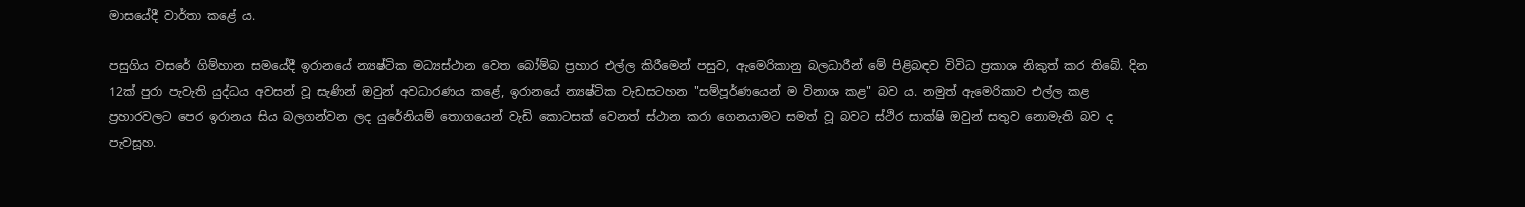මාසයේදී වාර්තා කළේ ය.

පසුගිය වසරේ ගිම්හාන සමයේදී ඉරානයේ න්‍යෂ්ටික මධ්‍යස්ථාන වෙත බෝම්බ ප්‍රහාර එල්ල කිරීමෙන් පසුව, ඇමෙරිකානු බලධාරීන් මේ පිළිබඳව විවිධ ප්‍රකාශ නිකුත් කර තිබේ. දින 12ක් පුරා පැවැති යුද්ධය අවසන් වූ සැණින් ඔවුන් අවධාරණය කළේ, ඉරානයේ න්‍යෂ්ටික වැඩසටහන "සම්පූර්ණයෙන් ම විනාශ කළ" බව ය. නමුත් ඇමෙරිකාව එල්ල කළ ප්‍රහාරවලට පෙර ඉරානය සිය බලගන්වන ලද යුරේනියම් තොගයෙන් වැඩි කොටසක් වෙනත් ස්ථාන කරා ගෙනයාමට සමත් වූ බවට ස්ථිර සාක්ෂි ඔවුන් සතුව නොමැති බව ද පැවසූහ.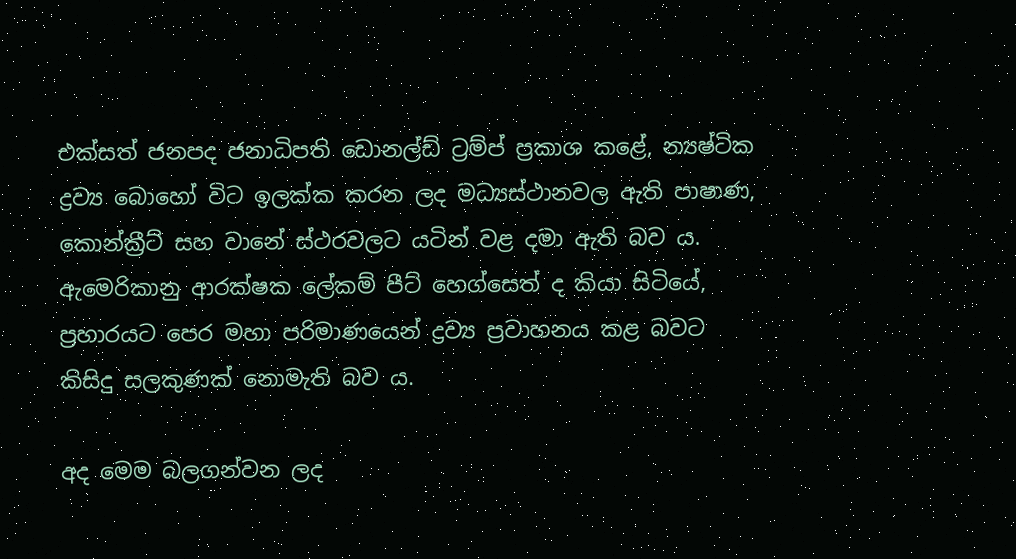එක්සත් ජනපද ජනාධිපති ඩොනල්ඩ් ට්‍රම්ප් ප්‍රකාශ කළේ, න්‍යෂ්ටික ද්‍රව්‍ය බොහෝ විට ඉලක්ක කරන ලද මධ්‍යස්ථානවල ඇති පාෂාණ, කොන්ක්‍රීට් සහ වානේ ස්ථරවලට යටින් වළ දමා ඇති බව ය. ඇමෙරිකානු ආරක්ෂක ලේකම් පීට් හෙග්සෙත් ද කියා සිටියේ, ප්‍රහාරයට පෙර මහා පරිමාණයෙන් ද්‍රව්‍ය ප්‍රවාහනය කළ බවට කිසිදු සලකුණක් නොමැති බව ය.

අද මෙම බලගන්වන ලද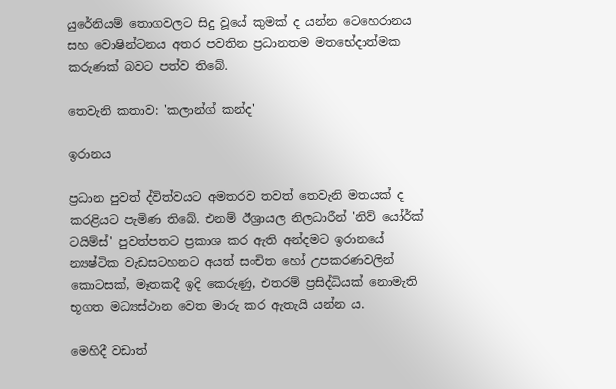යුරේනියම් තොගවලට සිදු වූයේ කුමක් ද යන්න ටෙහෙරානය සහ වොෂින්ටනය අතර පවතින ප්‍රධානතම මතභේදාත්මක කරුණක් බවට පත්ව තිබේ.

තෙවැනි කතාව: 'කලාන්ග් කන්ද'

ඉරානය

ප්‍රධාන පුවත් ද්විත්වයට අමතරව තවත් තෙවැනි මතයක් ද කරළියට පැමිණ තිබේ. එනම් ඊශ්‍රායල නිලධාරීන් 'නිව් යෝර්ක් ටයිම්ස්' පුවත්පතට ප්‍රකාශ කර ඇති අන්දමට ඉරානයේ න්‍යෂ්ටික වැඩසටහනට අයත් සංචිත හෝ උපකරණවලින් කොටසක්, මෑතකදී ඉදි කෙරුණු, එතරම් ප්‍රසිද්ධියක් නොමැති භූගත මධ්‍යස්ථාන වෙත මාරු කර ඇතැයි යන්න ය.

මෙහිදී වඩාත්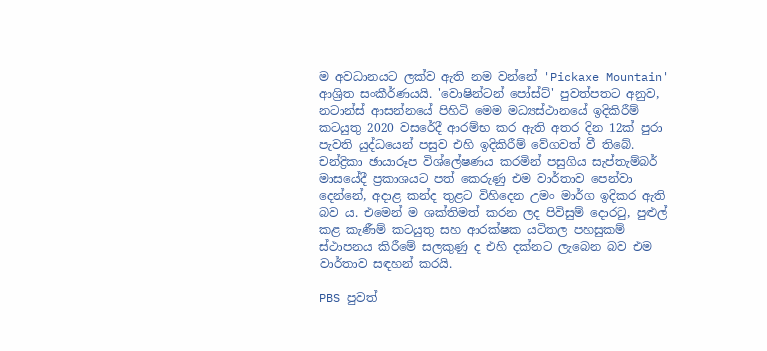ම අවධානයට ලක්ව ඇති නම වන්නේ 'Pickaxe Mountain' ආශ්‍රිත සංකීර්ණයයි. 'වොෂින්ටන් පෝස්ට්' පුවත්පතට අනුව, නටාන්ස් ආසන්නයේ පිහිටි මෙම මධ්‍යස්ථානයේ ඉදිකිරීම් කටයුතු 2020 වසරේදී ආරම්භ කර ඇති අතර දින 12ක් පුරා පැවති යුද්ධයෙන් පසුව එහි ඉදිකිරීම් වේගවත් වී තිබේ. චන්ද්‍රිකා ඡායාරූප විශ්ලේෂණය කරමින් පසුගිය සැප්තැම්බර් මාසයේදී ප්‍රකාශයට පත් කෙරුණු එම වාර්තාව පෙන්වා දෙන්නේ, අදාළ කන්ද තුළට විහිදෙන උමං මාර්ග ඉදිකර ඇති බව ය. එමෙන් ම ශක්තිමත් කරන ලද පිවිසුම් දොරටු, පුළුල් කළ කැණීම් කටයුතු සහ ආරක්ෂක යටිතල පහසුකම් ස්ථාපනය කිරීමේ සලකුණු ද එහි දක්නට ලැබෙන බව එම වාර්තාව සඳහන් කරයි.

PBS පුවත්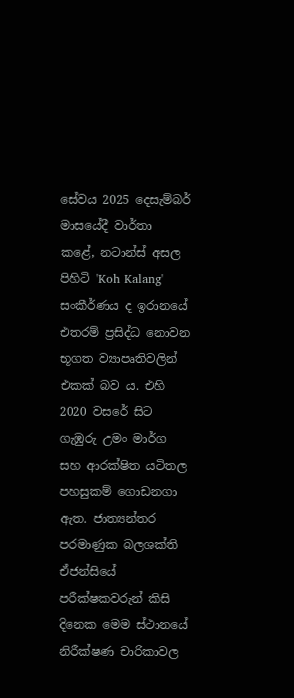සේවය 2025 දෙසැම්බර් මාසයේදී වාර්තා කළේ, නටාන්ස් අසල පිහිටි 'Koh Kalang' සංකීර්ණය ද ඉරානයේ එතරම් ප්‍රසිද්ධ නොවන භූගත ව්‍යාපෘතිවලින් එකක් බව ය. එහි 2020 වසරේ සිට ගැඹුරු උමං මාර්ග සහ ආරක්ෂිත යටිතල පහසුකම් ගොඩනගා ඇත. ජාත්‍යන්තර පරමාණුක බලශක්ති ඒජන්සියේ පරීක්ෂකවරුන් කිසි දිනෙක මෙම ස්ථානයේ නිරීක්ෂණ චාරිකාවල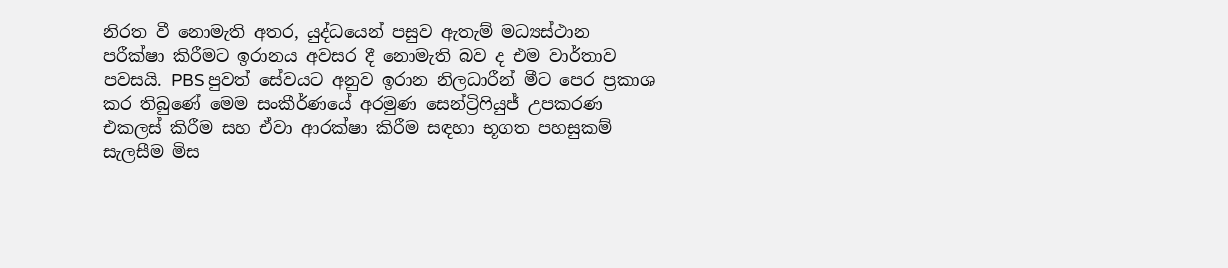නිරත වී නොමැති අතර, යුද්ධයෙන් පසුව ඇතැම් මධ්‍යස්ථාන පරීක්ෂා කිරීමට ඉරානය අවසර දී නොමැති බව ද එම වාර්තාව පවසයි. PBS පුවත් සේවයට අනුව ඉරාන නිලධාරීන් මීට පෙර ප්‍රකාශ කර තිබුණේ මෙම සංකීර්ණයේ අරමුණ සෙන්ට්‍රිෆියුජ් උපකරණ එකලස් කිරීම සහ ඒවා ආරක්ෂා කිරීම සඳහා භූගත පහසුකම් සැලසීම මිස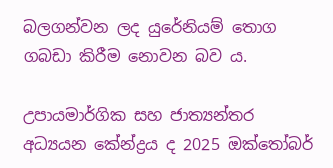බලගන්වන ලද යුරේනියම් තොග ගබඩා කිරීම නොවන බව ය.

උපායමාර්ගික සහ ජාත්‍යන්තර අධ්‍යයන කේන්ද්‍රය ද 2025 ඔක්තෝබර්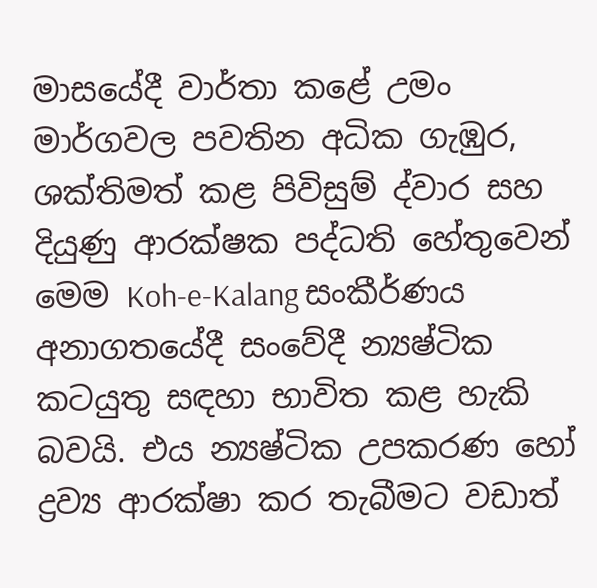මාසයේදී වාර්තා කළේ උමං මාර්ගවල පවතින අධික ගැඹුර, ශක්තිමත් කළ පිවිසුම් ද්වාර සහ දියුණු ආරක්ෂක පද්ධති හේතුවෙන් මෙම Koh-e-Kalang සංකීර්ණය අනාගතයේදී සංවේදී න්‍යෂ්ටික කටයුතු සඳහා භාවිත කළ හැකි බවයි. එය න්‍යෂ්ටික උපකරණ හෝ ද්‍රව්‍ය ආරක්ෂා කර තැබීමට වඩාත්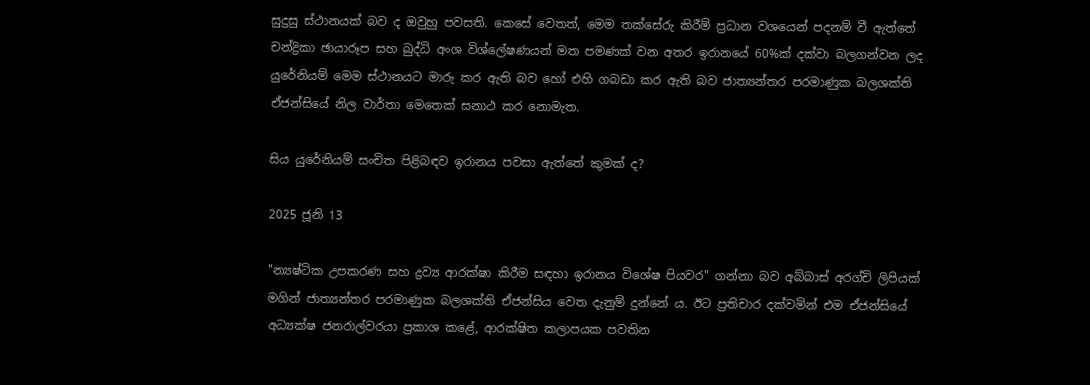සුදුසු ස්ථානයක් බව ද ඔවුහු පවසති. කෙසේ වෙතත්, මෙම තක්සේරු කිරීම් ප්‍රධාන වශයෙන් පදනම් වී ඇත්තේ චන්ද්‍රිකා ඡායාරූප සහ බුද්ධි අංශ විශ්ලේෂණයන් මත පමණක් වන අතර ඉරානයේ 60%ක් දක්වා බලගන්වන ලද යුරේනියම් මෙම ස්ථානයට මාරු කර ඇති බව හෝ එහි ගබඩා කර ඇති බව ජාත්‍යන්තර පරමාණුක බලශක්ති ඒජන්සියේ නිල වාර්තා මෙතෙක් සනාථ කර නොමැත.

සිය යුරේනියම් සංචිත පිළිබඳව ඉරානය පවසා ඇත්තේ කුමක් ද?

2025 ජූනි 13

"න්‍යෂ්ටික උපකරණ සහ ද්‍රව්‍ය ආරක්ෂා කිරීම සඳහා ඉරානය විශේෂ පියවර" ගන්නා බව අබ්බාස් අරග්චි ලිපියක් මගින් ජාත්‍යන්තර පරමාණුක බලශක්ති ඒජන්සිය වෙත දැනුම් දුන්නේ ය. ඊට ප්‍රතිචාර දක්වමින් එම ඒජන්සියේ අධ්‍යක්ෂ ජනරාල්වරයා ප්‍රකාශ කළේ, ආරක්ෂිත කලාපයක පවතින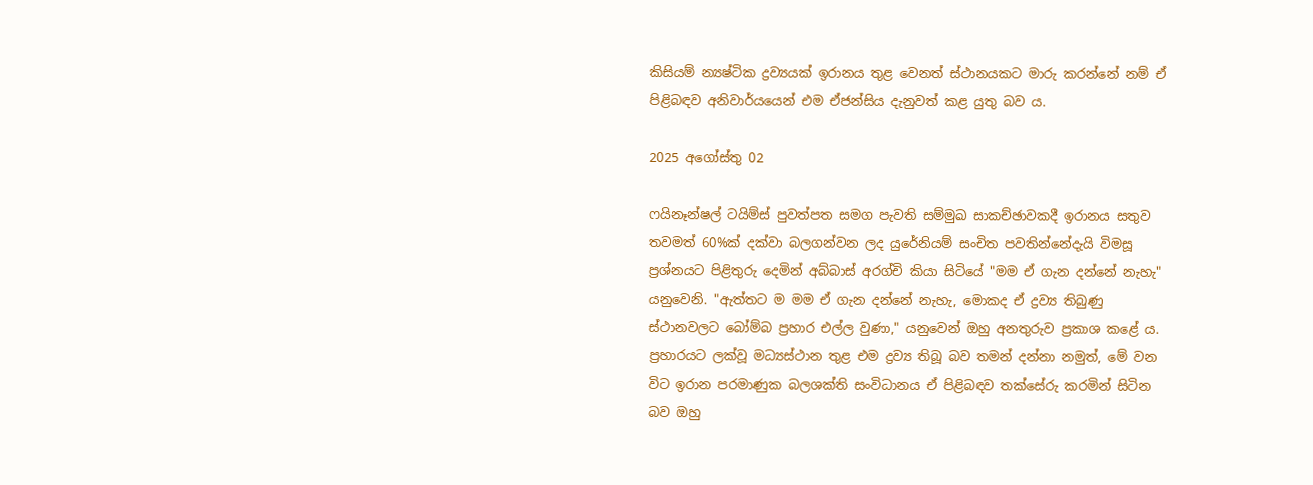කිසියම් න්‍යෂ්ටික ද්‍රව්‍යයක් ඉරානය තුළ වෙනත් ස්ථානයකට මාරු කරන්නේ නම් ඒ පිළිබඳව අනිවාර්යයෙන් එම ඒජන්සිය දැනුවත් කළ යුතු බව ය.

2025 අගෝස්තු 02

ෆයිනෑන්ෂල් ටයිම්ස් පුවත්පත සමග පැවති සම්මුඛ සාකච්ඡාවකදී ඉරානය සතුව තවමත් 60%ක් දක්වා බලගන්වන ලද යුරේනියම් සංචිත පවතින්නේදැයි විමසූ ප්‍රශ්නයට පිළිතුරු දෙමින් අබ්බාස් අරග්චි කියා සිටියේ "මම ඒ ගැන දන්නේ නැහැ" යනුවෙනි. "ඇත්තට ම මම ඒ ගැන දන්නේ නැහැ, මොකද ඒ ද්‍රව්‍ය තිබුණු ස්ථානවලට බෝම්බ ප්‍රහාර එල්ල වුණා," යනුවෙන් ඔහු අනතුරුව ප්‍රකාශ කළේ ය. ප්‍රහාරයට ලක්වූ මධ්‍යස්ථාන තුළ එම ද්‍රව්‍ය තිබූ බව තමන් දන්නා නමුත්, මේ වන විට ඉරාන පරමාණුක බලශක්ති සංවිධානය ඒ පිළිබඳව තක්සේරු කරමින් සිටින බව ඔහු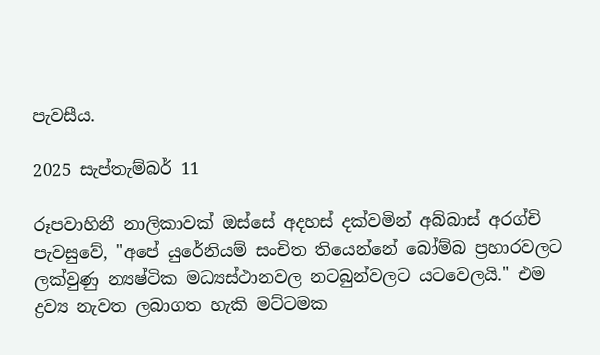පැවසීය.

2025 සැප්තැම්බර් 11

රූපවාහිනී නාලිකාවක් ඔස්සේ අදහස් දක්වමින් අබ්බාස් අරග්චි පැවසුවේ, "අපේ යුරේනියම් සංචිත තියෙන්නේ බෝම්බ ප්‍රහාරවලට ලක්වුණු න්‍යෂ්ටික මධ්‍යස්ථානවල නටබුන්වලට යටවෙලයි." එම ද්‍රව්‍ය නැවත ලබාගත හැකි මට්ටමක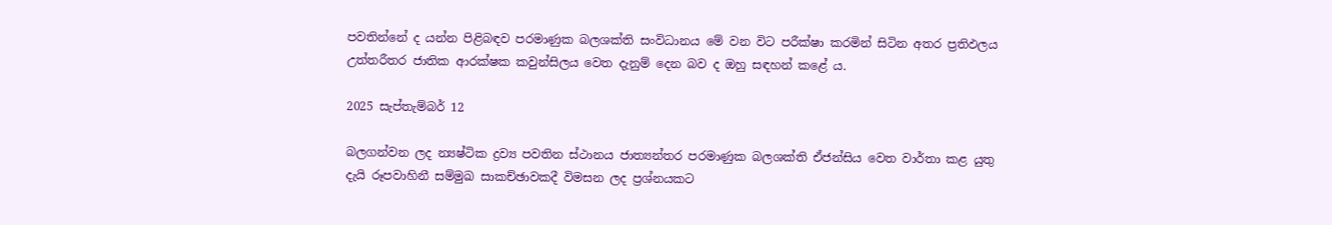පවතින්නේ ද යන්න පිළිබඳව පරමාණුක බලශක්ති සංවිධානය මේ වන විට පරීක්ෂා කරමින් සිටින අතර ප්‍රතිඵලය උත්තරීතර ජාතික ආරක්ෂක කවුන්සිලය වෙත දැනුම් දෙන බව ද ඔහු සඳහන් කළේ ය.

2025 සැප්තැම්බර් 12

බලගන්වන ලද න්‍යෂ්ටික ද්‍රව්‍ය පවතින ස්ථානය ජාත්‍යන්තර පරමාණුක බලශක්ති ඒජන්සිය වෙත වාර්තා කළ යුතු දැයි රූපවාහිනී සම්මුඛ සාකච්ඡාවකදී විමසන ලද ප්‍රශ්නයකට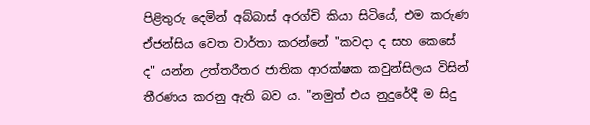පිළිතුරු දෙමින් අබ්බාස් අරග්චි කියා සිටියේ, එම කරුණ ඒජන්සිය වෙත වාර්තා කරන්නේ "කවදා ද සහ කෙසේ ද" යන්න උත්තරීතර ජාතික ආරක්ෂක කවුන්සිලය විසින් තීරණය කරනු ඇති බව ය. "නමුත් එය නුදුරේදී ම සිදු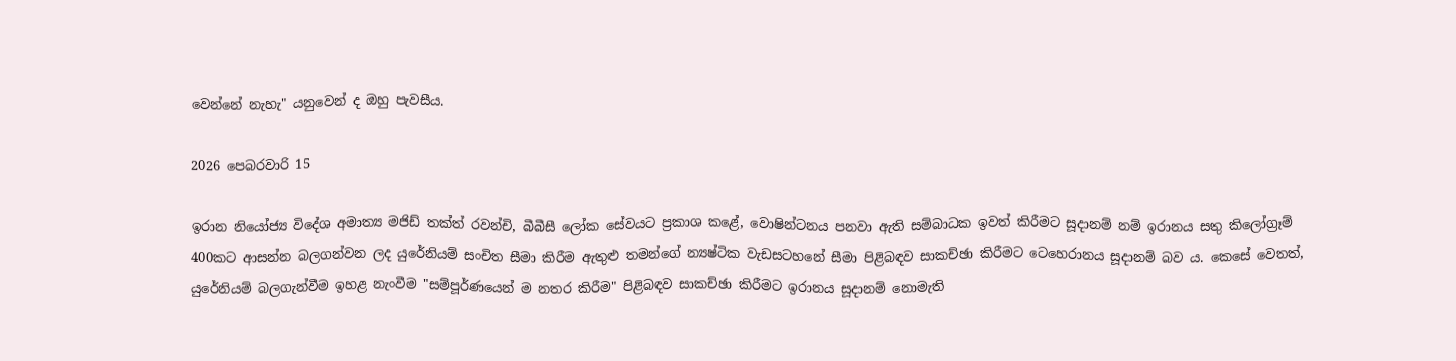වෙන්නේ නැහැ" යනුවෙන් ද ඔහු පැවසීය.

2026 පෙබරවාරි 15

ඉරාන නියෝජ්‍ය විදේශ අමාත්‍ය මජිඩ් තක්ත් රවන්චි, බීබීසී ලෝක සේවයට ප්‍රකාශ කළේ, වොෂින්ටනය පනවා ඇති සම්බාධක ඉවත් කිරීමට සූදානම් නම් ඉරානය සතු කිලෝග්‍රෑම් 400කට ආසන්න බලගන්වන ලද යුරේනියම් සංචිත සීමා කිරීම ඇතුළු තමන්ගේ න්‍යෂ්ටික වැඩසටහනේ සීමා පිළිබඳව සාකච්ඡා කිරීමට ටෙහෙරානය සූදානම් බව ය. කෙසේ වෙතත්, යුරේනියම් බලගැන්වීම ඉහළ නැංවීම "සම්පූර්ණයෙන් ම නතර කිරීම" පිළිබඳව සාකච්ඡා කිරීමට ඉරානය සූදානම් නොමැති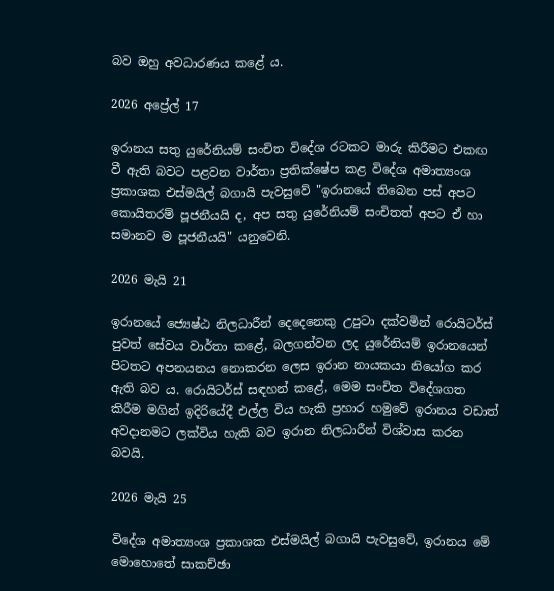බව ඔහු අවධාරණය කළේ ය.

2026 අප්‍රේල් 17

ඉරානය සතු යුරේනියම් සංචිත විදේශ රටකට මාරු කිරීමට එකඟ වී ඇති බවට පළවන වාර්තා ප්‍රතික්ෂේප කළ විදේශ අමාත්‍යංශ ප්‍රකාශක එස්මයිල් බගායි පැවසුවේ "ඉරානයේ තිබෙන පස් අපට කොයිතරම් පූජනීයයි ද, අප සතු යුරේනියම් සංචිතත් අපට ඒ හා සමානව ම පූජනීයයි" යනුවෙනි.

2026 මැයි 21

ඉරාන‍යේ ජ්‍යෙෂ්ඨ නිලධාරීන් දෙදෙනෙකු උපුටා දක්වමින් රොයිටර්ස් පුවත් සේවය වාර්තා කළේ, බලගන්වන ලද යුරේනියම් ඉරානයෙන් පිටතට අපනයනය නොකරන ලෙස ඉරාන නායකයා නියෝග කර ඇති බව ය. රොයිටර්ස් සඳහන් කළේ, මෙම සංචිත විදේශගත කිරීම මගින් ඉදිරියේදී එල්ල විය හැකි ප්‍රහාර හමුවේ ඉරානය වඩාත් අවදානමට ලක්විය හැකි බව ඉරාන නිලධාරීන් විශ්වාස කරන බවයි.

2026 මැයි 25

විදේශ අමාත්‍යංශ ප්‍රකාශක එස්මයිල් බගායි පැවසුවේ, ඉරානය මේ මොහොතේ සාකච්ඡා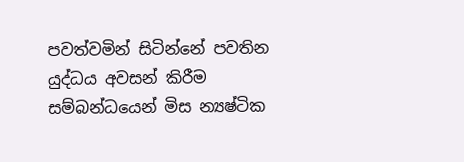පවත්වමින් සිටින්නේ පවතින යුද්ධය අවසන් කිරීම සම්බන්ධයෙන් මිස න්‍යෂ්ටික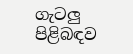ගැටලු පිළිබඳව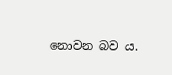නොවන බව ය.